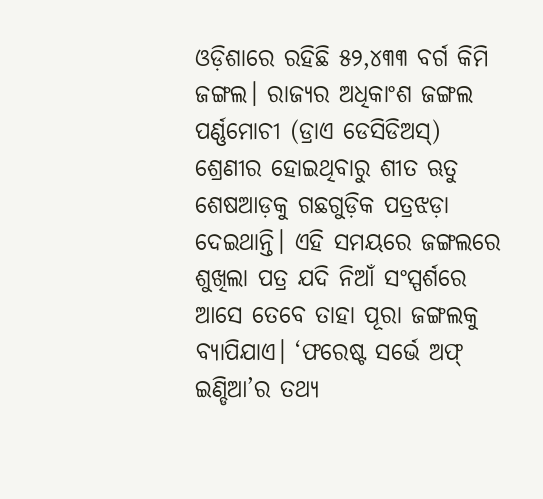ଓଡ଼ିଶାରେ ରହିଛି ୫୨,୪୩୩ ବର୍ଗ କିମି ଜଙ୍ଗଲ। ରାଜ୍ୟର ଅଧିକାଂଶ ଜଙ୍ଗଲ ପର୍ଣ୍ଣମୋଚୀ (ଡ୍ରାଏ ଡେସିଡିଅସ୍) ଶ୍ରେଣୀର ହୋଇଥିବାରୁ ଶୀତ ଋତୁ ଶେଷଆଡ଼କୁ ଗଛଗୁଡ଼ିକ ପତ୍ରଝଡ଼ା ଦେଇଥାନ୍ତି। ଏହି ସମୟରେ ଜଙ୍ଗଲରେ ଶୁଖିଲା ପତ୍ର ଯଦି ନିଆଁ ସଂସ୍ପର୍ଶରେ ଆସେ ତେବେ ତାହା ପୂରା ଜଙ୍ଗଲକୁ ବ୍ୟାପିଯାଏ। ‘ଫରେଷ୍ଟ ସର୍ଭେ ଅଫ୍ ଇଣ୍ଡିଆ’ର ତଥ୍ୟ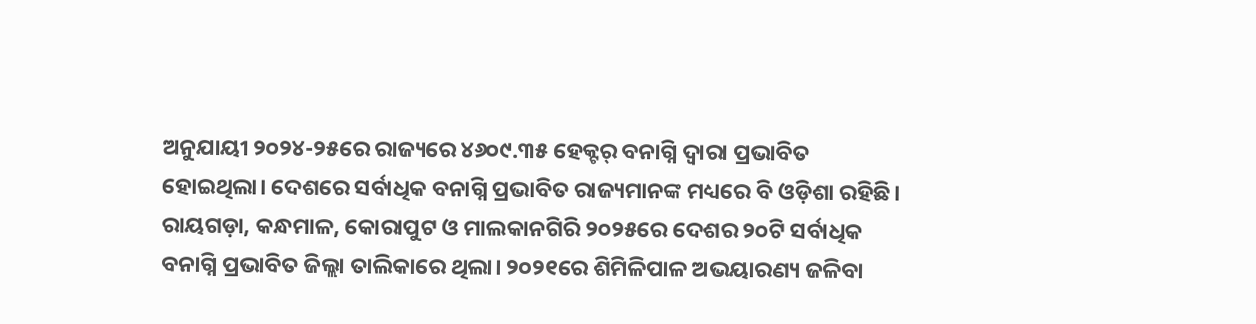ଅନୁଯାୟୀ ୨୦୨୪-୨୫ରେ ରାଜ୍ୟରେ ୪୬୦୯.୩୫ ହେକ୍ଟର୍ ବନାଗ୍ନି ଦ୍ବାରା ପ୍ରଭାବିତ ହୋଇଥିଲା। ଦେଶରେ ସର୍ବାଧିକ ବନାଗ୍ନି ପ୍ରଭାବିତ ରାଜ୍ୟମାନଙ୍କ ମଧ୍ୟରେ ବି ଓଡ଼ିଶା ରହିଛି। ରାୟଗଡ଼ା, କନ୍ଧମାଳ, କୋରାପୁଟ ଓ ମାଲକାନଗିରି ୨୦୨୫ରେ ଦେଶର ୨୦ଟି ସର୍ବାଧିକ ବନାଗ୍ନି ପ୍ରଭାବିତ ଜିଲ୍ଲା ତାଲିକାରେ ଥିଲା। ୨୦୨୧ରେ ଶିମିଳିପାଳ ଅଭୟାରଣ୍ୟ ଜଳିବା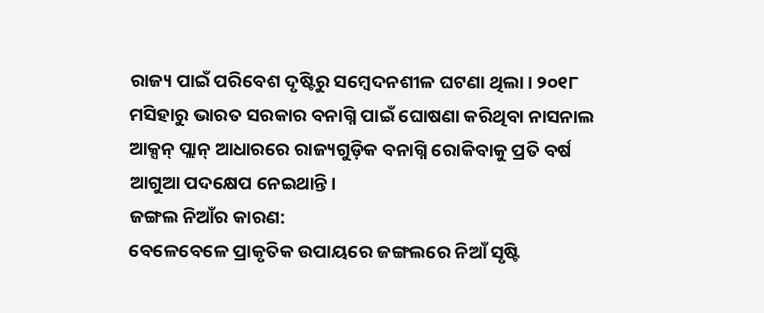ରାଜ୍ୟ ପାଇଁ ପରିବେଶ ଦୃଷ୍ଟିରୁ ସମ୍ବେଦନଶୀଳ ଘଟଣା ଥିଲା। ୨୦୧୮ ମସିହାରୁ ଭାରତ ସରକାର ବନାଗ୍ନି ପାଇଁ ଘୋଷଣା କରିଥିବା ନାସନାଲ ଆକ୍ସନ୍ ପ୍ଲାନ୍ ଆଧାରରେ ରାଜ୍ୟଗୁଡ଼ିକ ବନାଗ୍ନି ରୋକିବାକୁ ପ୍ରତି ବର୍ଷ ଆଗୁଆ ପଦକ୍ଷେପ ନେଇଥାନ୍ତି।
ଜଙ୍ଗଲ ନିଆଁର କାରଣ:
ବେଳେବେଳେ ପ୍ରାକୃତିକ ଉପାୟରେ ଜଙ୍ଗଲରେ ନିଆଁ ସୃଷ୍ଟି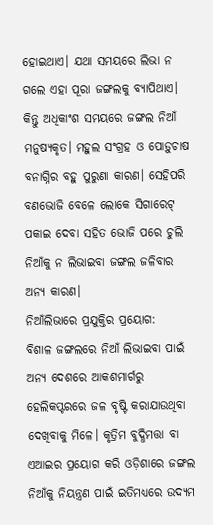ହୋଇଥାଏ। ଯଥା ସମୟରେ ଲିଭା ନ ଗଲେ ଏହା ପୂରା ଜଙ୍ଗଲକୁ ବ୍ୟାପିଥାଏ। କିନ୍ତୁ ଅଧିକାଂଶ ସମୟରେ ଜଙ୍ଗଲ ନିଆଁ ମନୁଷ୍ୟକୃତ। ମହୁଲ ସଂଗ୍ରହ ଓ ପୋଡ଼ୁଚାଷ ବନାଗ୍ନିର ବହୁ ପୁରୁଣା କାରଣ। ସେହିପରି ବଣଭୋଜି ବେଳେ ଲୋକେ ସିଗାରେଟ୍ ପକାଇ ଦେବା ସହିତ ଭୋଜି ପରେ ଚୁଲି ନିଆଁକୁ ନ ଲିଭାଇବା ଜଙ୍ଗଲ ଜଳିବାର ଅନ୍ୟ କାରଣ।
ନିଆଁଲିଭାରେ ପ୍ରଯୁକ୍ତିର ପ୍ରୟୋଗ:
ବିଶାଳ ଜଙ୍ଗଲରେ ନିଆଁ ଲିଭାଇବା ପାଇଁ ଅନ୍ୟ ଦେଶରେ ଆକଶମାର୍ଗରୁ ହେଲିକପ୍ଟରରେ ଜଳ ବୃଷ୍ଟି କରାଯାଉଥିବା ଦେଖିବାକୁ ମିଳେ। କୃତ୍ରିମ ବୁଦ୍ଧିମତ୍ତା ବା ଏଆଇର ପ୍ରୟୋଗ କରି ଓଡ଼ିଶାରେ ଜଙ୍ଗଲ ନିଆଁକୁ ନିୟନ୍ତ୍ରଣ ପାଇଁ ଇତିମଧ୍ୟରେ ଉଦ୍ୟମ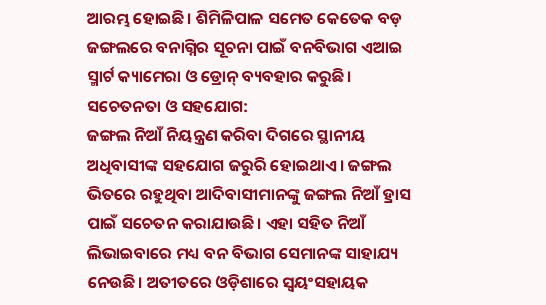ଆରମ୍ଭ ହୋଇଛି। ଶିମିଳିପାଳ ସମେତ କେତେକ ବଡ଼ ଜଙ୍ଗଲରେ ବନାଗ୍ନିର ସୂଚନା ପାଇଁ ବନବିଭାଗ ଏଆଇ ସ୍ମାର୍ଟ କ୍ୟାମେରା ଓ ଡ୍ରୋନ୍ ବ୍ୟବହାର କରୁଛି।
ସଚେତନତା ଓ ସହଯୋଗ:
ଜଙ୍ଗଲ ନିଆଁ ନିୟନ୍ତ୍ରଣ କରିବା ଦିଗରେ ସ୍ଥାନୀୟ ଅଧିବାସୀଙ୍କ ସହଯୋଗ ଜରୁରି ହୋଇଥାଏ। ଜଙ୍ଗଲ ଭିତରେ ରହୁଥିବା ଆଦିବାସୀମାନଙ୍କୁ ଜଙ୍ଗଲ ନିଆଁ ହ୍ରାସ ପାଇଁ ସଚେତନ କରାଯାଉଛି। ଏହା ସହିତ ନିଆଁ ଲିଭାଇବାରେ ମଧ୍ୟ ବନ ବିଭାଗ ସେମାନଙ୍କ ସାହାଯ୍ୟ ନେଉଛି। ଅତୀତରେ ଓଡ଼ିଶାରେ ସ୍ବୟଂସହାୟକ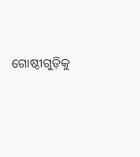ଗୋଷ୍ଠୀଗୁଡ଼ିକୁ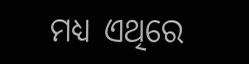ମଧ୍ୟ ଏଥିରେ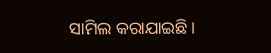ସାମିଲ କରାଯାଇଛି।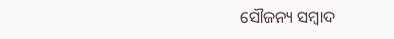ସୌଜନ୍ୟ ସମ୍ବାଦ